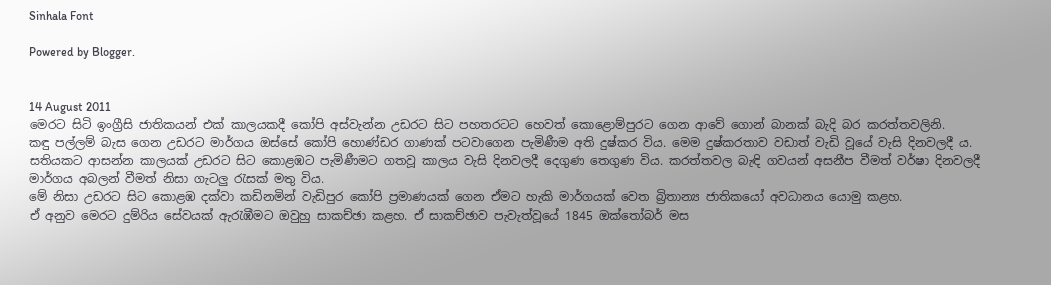Sinhala Font

Powered by Blogger.


14 August 2011
මෙරට සිටි ඉංග්‍රීසි ජාතිකයන් එක් කාලයකදී කෝපි අස්වැන්න උඩරට සිට පහතරටට හෙවත් කොළොම්පුරට ගෙන ආවේ ගොන් බානක් බැදි බර කරත්තවලිනි.
කඳු පල්ලම් බැස ගෙන උඩරට මාර්ගය ඔස්සේ කෝපි හොණ්ඩර ගාණක් පටවාගෙන පැමිණීම අති දුෂ්කර විය. මෙම දුෂ්කරතාව වඩාත් වැඩි වූයේ වැසි දිනවලදී ය.
සතියකට ආසන්න කාලයක් උඩරට සිට කොළඹට පැමිණීමට ගතවූ කාලය වැසි දිනවලදී දෙගුණ තෙගුණ විය. කරත්තවල බැඳි ගවයන් අසනීප වීමත් වර්ෂා දිනවලදී මාර්ගය අබලන් වීමත් නිසා ගැටලු රැසක් මතු විය.
මේ නිසා උඩරට සිට කොළඹ දක්වා කඩිනමින් වැඩිපුර කෝපි ප්‍රමාණයක් ගෙන ඒමට හැකි මාර්ගයක් වෙත බ්‍රිතාන්‍ය ජාතිකයෝ අවධානය යොමු කළහ.
ඒ අනුව මෙරට දුම්රිය සේවයක් ඇරැඹීමට ඔවුහු සාකච්ඡා කළහ. ඒ සාකච්ඡාව පැවැත්වූයේ 1845 ඔක්තෝබර් මස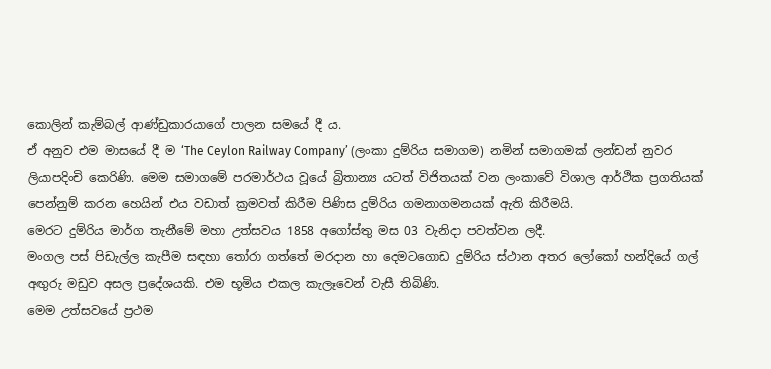කොලින් කැම්බල් ආණ්ඩුකාරයාගේ පාලන සමයේ දී ය.
ඒ අනුව එම මාසයේ දී ම ‘The Ceylon Railway Company’ (ලංකා දුම්රිය සමාගම) නමින් සමාගමක් ලන්ඩන් නුවර ලියාපදිංචි කෙරිණි. මෙම සමාගමේ පරමාර්ථය වූයේ බ්‍රිතාන්‍ය යටත් විජිතයක් වන ලංකාවේ විශාල ආර්ථික ප්‍රගතියක් පෙන්නුම් කරන හෙයින් එය වඩාත් ක්‍රමවත් කිරීම පිණිස දුම්රිය ගමනාගමනයක් ඇති කිරීමයි.
මෙරට දුම්රිය මාර්ග තැනීමේ මහා උත්සවය 1858 අගෝස්තු මස 03 වැනිදා පවත්වන ලදී.
මංගල පස් පිඩැල්ල කැපීම සඳහා තෝරා ගත්තේ මරදාන හා දෙමටගොඩ දුම්රිය ස්ථාන අතර ලෝකෝ හන්දියේ ගල් අඟුරු මඩුව අසල ප්‍රදේශයකි. එම භූමිය එකල කැලෑවෙන් වැසී තිබිණි.
මෙම උත්සවයේ ප්‍රථම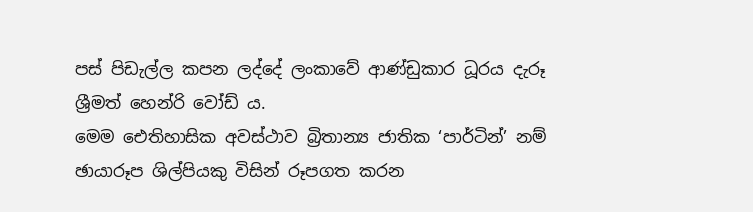පස් පිඩැල්ල කපන ලද්දේ ලංකාවේ ආණ්ඩුකාර ධූරය දැරූ ශ්‍රීමත් හෙන්රි වෝඩ් ය.
මෙම ඓතිහාසික අවස්ථාව බ්‍රිතාන්‍ය ජාතික ‘පාර්ටින්’ නම් ඡායාරූප ශිල්පියකු විසින් රූපගත කරන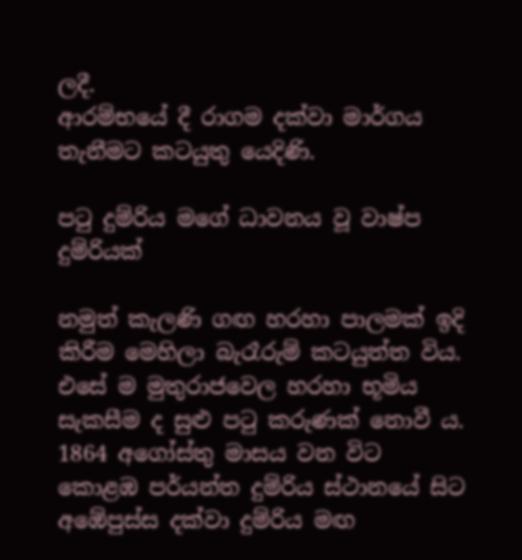ලදී.
ආරම්භයේ දී රාගම දක්වා මාර්ගය තැනීමට කටයුතු යෙදිණි.

පටු දුම්රිය මගේ ධාවනය වූ වාෂ්ප දුම්රියක්

නමුත් කැලණි ගඟ හරහා පාලමක් ඉදි කිරීම මෙහිලා බැරෑරුම් කටයුත්ත විය. එසේ ම මුතුරාජවෙල හරහා භූමිය සැකසීම ද සුළු පටු කරුණක් නොවී ය.
1864 අගෝස්තු මාසය වන විට කොළඹ පර්යන්ත දුම්රිය ස්ථානයේ සිට අඹේපුස්ස දක්වා දුම්රිය මඟ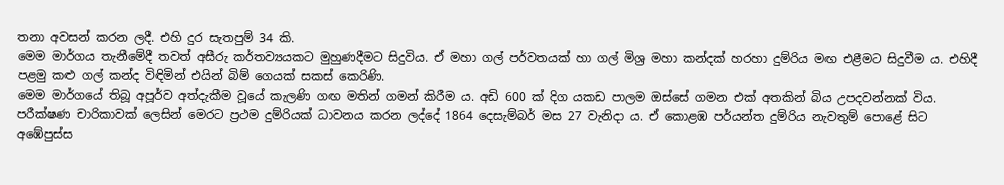තනා අවසන් කරන ලදී. එහි දුර සැතපුම් 34 කි.
මෙම මාර්ගය තැනීමේදී තවත් අසීරු කර්තව්‍යයකට මුහුණදීමට සිදුවිය. ඒ මහා ගල් පර්වතයක් හා ගල් මිශ්‍ර මහා කන්දක් හරහා දුම්රිය මඟ එළීමට සිදුවීම ය. එහිදී පළමු කළු ගල් කන්ද විඳිමින් එයින් බිම් ගෙයක් සකස් කෙරිණි.
මෙම මාර්ගයේ තිබූ අපූර්ව අත්දැකීම වූයේ කැලණි ගඟ මතින් ගමන් කිරීම ය. අඩි 600 ක් දිග යකඩ පාලම ඔස්සේ ගමන එක් අතකින් බිය උපදවන්නක් විය.
පරීක්ෂණ චාරිකාවක් ලෙසින් මෙරට ප්‍රථම දුම්රියක් ධාවනය කරන ලද්දේ 1864 දෙසැම්බර් මස 27 වැනිදා ය. ඒ කොළඹ පර්යන්ත දුම්රිය නැවතුම් පොළේ සිට අඹේපුස්ස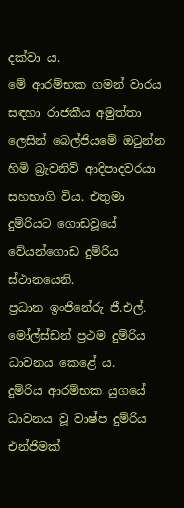දක්වා ය.
මේ ආරම්භක ගමන් වාරය සඳහා රාජකීය අමුත්තා ලෙසින් බෙල්ජියමේ ඔටුන්න හිමි බ්‍රැවනිව් ආදිපාදවරයා සහභාගි විය. එතුමා දුම්රියට ගොඩවූයේ වේයන්ගොඩ දුම්රිය ස්ථානයෙනි.
ප්‍රධාන ඉංජිනේරු ජී.එල්. මෝල්ස්ඩන් ප්‍රථම දුම්රිය ධාවනය කෙළේ ය.
දුම්රිය ආරම්භක යුගයේ ධාවනය වූ වාෂ්ප දුම්රිය එන්ජිමක්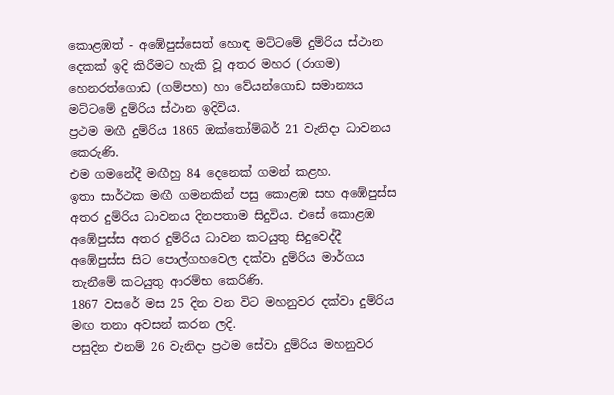කොළඹත් - අඹේපුස්සෙත් හොඳ මට්ටමේ දුම්රිය ස්ථාන දෙකක් ඉදි කිරීමට හැකි වූ අතර මහර (රාගම) හෙනරත්ගොඩ (ගම්පහ) හා වේයන්ගොඩ සමාන්‍යය මට්ටමේ දුම්රිය ස්ථාන ඉදිවිය.
ප්‍රථම මඟී දුම්රිය 1865 ඔක්තෝම්බර් 21 වැනිදා ධාවනය කෙරුණි.
එම ගමනේදී මඟීහු 84 දෙනෙක් ගමන් කළහ.
ඉතා සාර්ථක මඟී ගමනකින් පසු කොළඹ සහ අඹේපුස්ස අතර දුම්රිය ධාවනය දිනපතාම සිදුවිය. එසේ කොළඹ අඹේපුස්ස අතර දුම්රිය ධාවන කටයුතු සිදුවෙද්දී අඹේපුස්ස සිට පොල්ගහවෙල දක්වා දුම්රිය මාර්ගය තැනීමේ කටයුතු ආරම්භ කෙරිණි.
1867 වසරේ මස 25 දින වන විට මහනුවර දක්වා දුම්රිය මඟ තනා අවසන් කරන ලදි.
පසුදින එනම් 26 වැනිදා ප්‍රථම සේවා දුම්රිය මහනුවර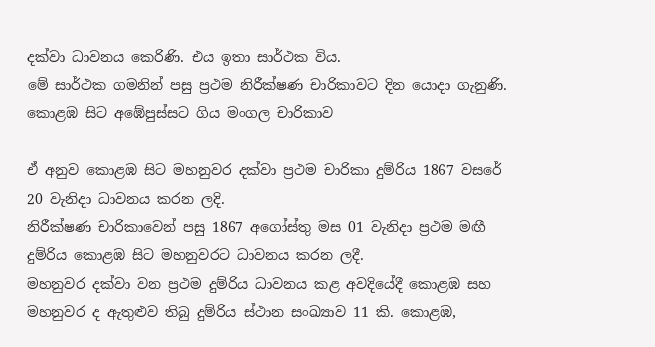දක්වා ධාවනය කෙරිණි. එය ඉතා සාර්ථක විය.
මේ සාර්ථක ගමනින් පසු ප්‍රථම නිරීක්ෂණ චාරිකාවට දින යොදා ගැනුණි.
කොළඹ සිට අඹේපුස්සට ගිය මංගල චාරිකාව

ඒ අනුව කොළඹ සිට මහනුවර දක්වා ප්‍රථම චාරිකා දුම්රිය 1867 වසරේ 20 වැනිදා ධාවනය කරන ලදි.
නිරීක්ෂණ චාරිකාවෙන් පසු 1867 අගෝස්තු මස 01 වැනිදා ප්‍රථම මඟී දුම්රිය කොළඹ සිට මහනුවරට ධාවනය කරන ලදී.
මහනුවර දක්වා වන ප්‍රථම දුම්රිය ධාවනය කළ අවදියේදී කොළඹ සහ මහනුවර ද ඇතුළුව තිබු දුම්රිය ස්ථාන සංඛ්‍යාව 11 කි. කොළඹ,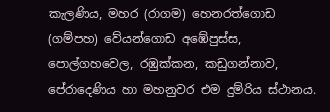කැලණිය, මහර (රාගම) හෙනරත්ගොඩ (ගම්පහ) වේයන්ගොඩ අඹේපුස්ස, පොල්ගහවෙල, රඹුක්කන, කඩුගන්නාව, පේරාදෙණිය හා මහනුවර එම දුම්රිය ස්ථානය.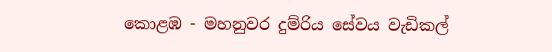කොළඹ - මහනුවර දුම්රිය සේවය වැඩිකල්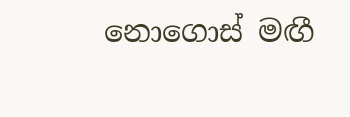නොගොස් මඟී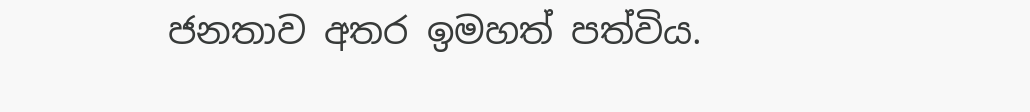ජනතාව අතර ඉමහත් පත්විය.